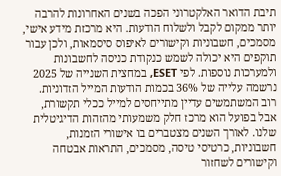תיבת הדואר האלקטרוני הפכה בשנים האחרונות להרבה יותר ממקום לקבל ולשלוח הודעות. היא מרכזת מידע אישי, מסמכים, חשבוניות וקישורים לאיפוס סיסמאות, ולכן עבור תוקפים היא יכולה לשמש כנקודת כניסה לחשבונות ולמערכות נוספות. לפי ESET, במחצית השנייה של 2025 נרשמה עלייה של 36% בכמות הודעות המייל הזדוניות.
רוב המשתמשים עדיין מתייחסים למייל ככלי תקשורת, אבל בפועל הוא מרכז חלק משמעותי מהזהות הדיגיטלית שלנו. לאורך השנים מצטברים בו אישורי הזמנות, חשבוניות, כרטיסי טיסה, מסמכים, התראות אבטחה וקישורים לשחזור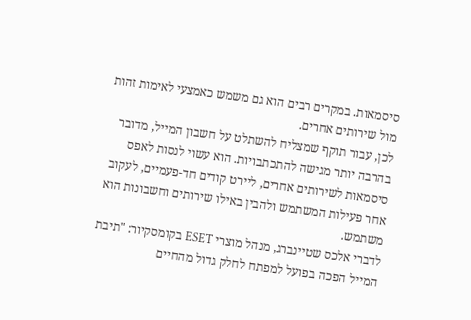סיסמאות. במקרים רבים הוא גם משמש כאמצעי לאימות זהות מול שירותים אחרים.
לכן, עבור תוקף שמצליח להשתלט על חשבון המייל, מדובר בהרבה יותר מגישה להתכתבויות. הוא עשוי לנסות לאפס סיסמאות לשירותים אחרים, ליירט קודים חד-פעמיים, לעקוב אחר פעילות המשתמש ולהבין באילו שירותים וחשבונות הוא משתמש.
לדברי אלכס שטיינברג, מנהל מוצרי ESET בקומסקיור: "תיבת המייל הפכה בפועל למפתח לחלק גדול מהחיים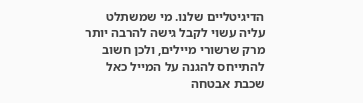הדיגיטליים שלנו. מי שמשתלט עליה עשוי לקבל גישה להרבה יותר מרק שרשורי מיילים, ולכן חשוב להתייחס להגנה על המייל כאל שכבת אבטחה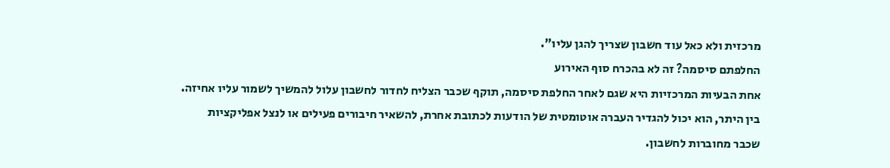מרכזית ולא כאל עוד חשבון שצריך להגן עליו".
החלפתם סיסמה? זה לא בהכרח סוף האירוע
אחת הבעיות המרכזיות היא שגם לאחר החלפת סיסמה, תוקף שכבר הצליח לחדור לחשבון עלול להמשיך לשמור עליו אחיזה. בין היתר, הוא יכול להגדיר העברה אוטומטית של הודעות לכתובת אחרת, להשאיר חיבורים פעילים או לנצל אפליקציות שכבר מחוברות לחשבון.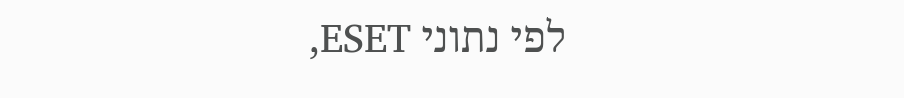לפי נתוני ESET,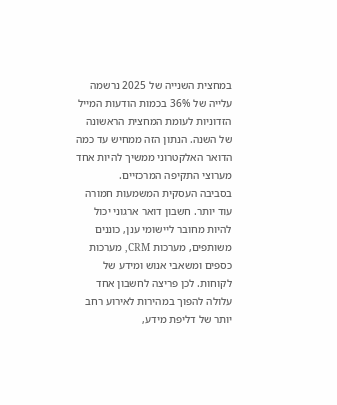במחצית השנייה של 2025 נרשמה עלייה של 36% בכמות הודעות המייל הזדוניות לעומת המחצית הראשונה של השנה. הנתון הזה ממחיש עד כמה הדואר האלקטרוני ממשיך להיות אחד מערוצי התקיפה המרכזיים.
בסביבה העסקית המשמעות חמורה עוד יותר. חשבון דואר ארגוני יכול להיות מחובר ליישומי ענן, כוננים משותפים, מערכות CRM, מערכות כספים ומשאבי אנוש ומידע של לקוחות. לכן פריצה לחשבון אחד עלולה להפוך במהירות לאירוע רחב יותר של דליפת מידע,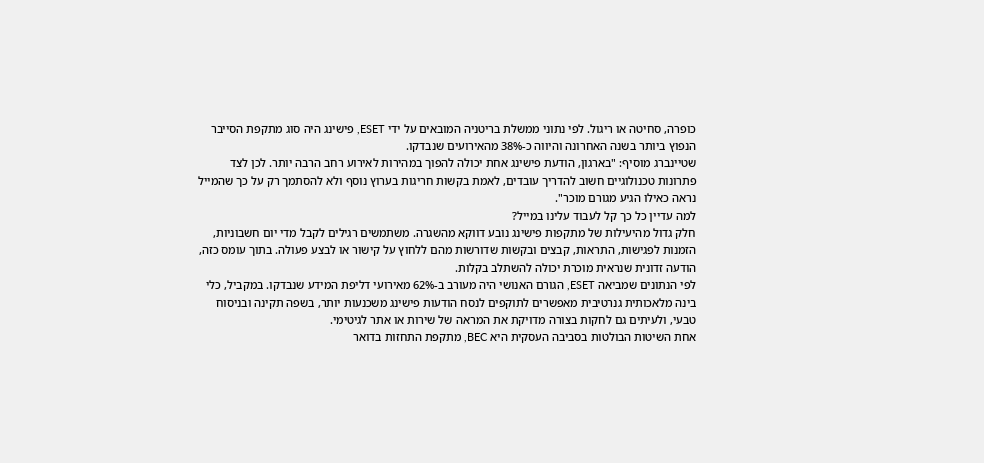כופרה, סחיטה או ריגול. לפי נתוני ממשלת בריטניה המובאים על ידי ESET, פישינג היה סוג מתקפת הסייבר הנפוץ ביותר בשנה האחרונה והיווה כ-38% מהאירועים שנבדקו.
שטיינברג מוסיף: "בארגון, הודעת פישינג אחת יכולה להפוך במהירות לאירוע רחב הרבה יותר. לכן לצד פתרונות טכנולוגיים חשוב להדריך עובדים, לאמת בקשות חריגות בערוץ נוסף ולא להסתמך רק על כך שהמייל נראה כאילו הגיע מגורם מוכר".
למה עדיין כל כך קל לעבוד עלינו במייל?
חלק גדול מהיעילות של מתקפות פישינג נובע דווקא מהשגרה. משתמשים רגילים לקבל מדי יום חשבוניות, הזמנות לפגישות, התראות, קבצים ובקשות שדורשות מהם ללחוץ על קישור או לבצע פעולה. בתוך עומס כזה, הודעה זדונית שנראית מוכרת יכולה להשתלב בקלות.
לפי הנתונים שמביאה ESET, הגורם האנושי היה מעורב ב-62% מאירועי דליפת המידע שנבדקו. במקביל, כלי בינה מלאכותית גנרטיבית מאפשרים לתוקפים לנסח הודעות פישינג משכנעות יותר, בשפה תקינה ובניסוח טבעי, ולעיתים גם לחקות בצורה מדויקת את המראה של שירות או אתר לגיטימי.
אחת השיטות הבולטות בסביבה העסקית היא BEC, מתקפת התחזות בדואר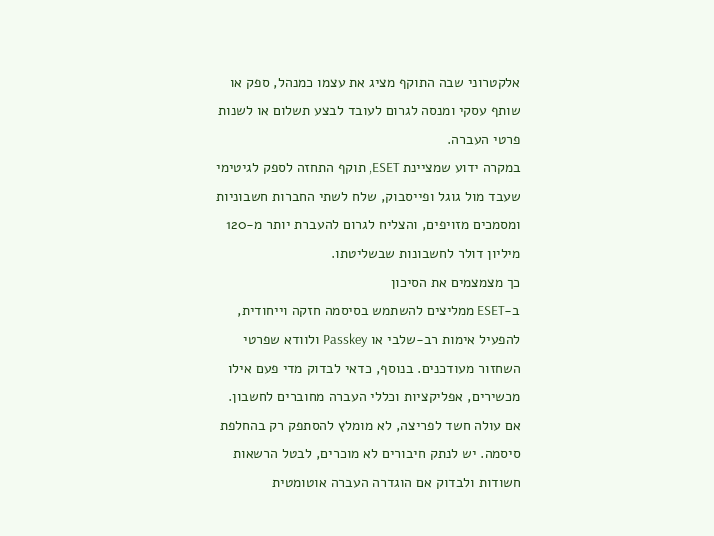אלקטרוני שבה התוקף מציג את עצמו כמנהל, ספק או שותף עסקי ומנסה לגרום לעובד לבצע תשלום או לשנות פרטי העברה.
במקרה ידוע שמציינת ESET, תוקף התחזה לספק לגיטימי שעבד מול גוגל ופייסבוק, שלח לשתי החברות חשבוניות ומסמכים מזויפים, והצליח לגרום להעברת יותר מ-120 מיליון דולר לחשבונות שבשליטתו.
כך מצמצמים את הסיכון
ב-ESET ממליצים להשתמש בסיסמה חזקה וייחודית, להפעיל אימות רב-שלבי או Passkey ולוודא שפרטי השחזור מעודכנים. בנוסף, כדאי לבדוק מדי פעם אילו מכשירים, אפליקציות וכללי העברה מחוברים לחשבון.
אם עולה חשד לפריצה, לא מומלץ להסתפק רק בהחלפת סיסמה. יש לנתק חיבורים לא מוכרים, לבטל הרשאות חשודות ולבדוק אם הוגדרה העברה אוטומטית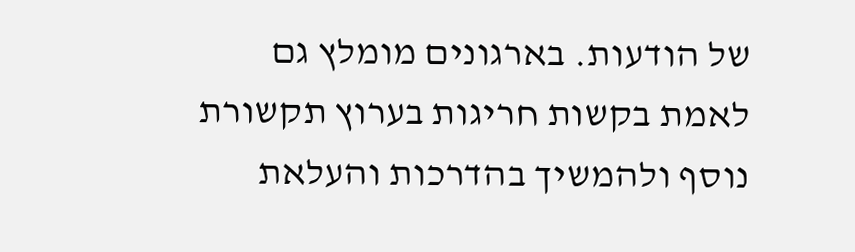של הודעות. בארגונים מומלץ גם לאמת בקשות חריגות בערוץ תקשורת נוסף ולהמשיך בהדרכות והעלאת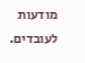מודעות לעובדים.